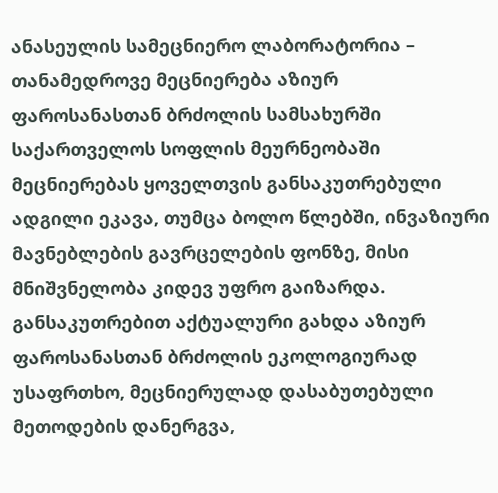ანასეულის სამეცნიერო ლაბორატორია – თანამედროვე მეცნიერება აზიურ ფაროსანასთან ბრძოლის სამსახურში
საქართველოს სოფლის მეურნეობაში მეცნიერებას ყოველთვის განსაკუთრებული ადგილი ეკავა, თუმცა ბოლო წლებში, ინვაზიური მავნებლების გავრცელების ფონზე, მისი მნიშვნელობა კიდევ უფრო გაიზარდა. განსაკუთრებით აქტუალური გახდა აზიურ ფაროსანასთან ბრძოლის ეკოლოგიურად უსაფრთხო, მეცნიერულად დასაბუთებული მეთოდების დანერგვა,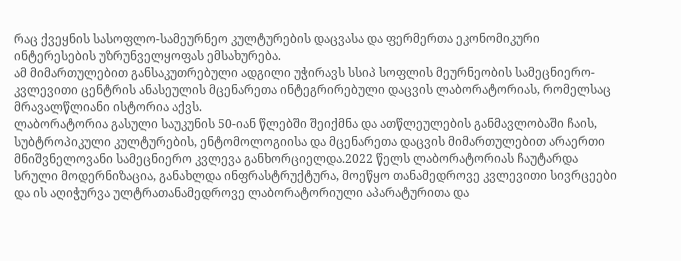რაც ქვეყნის სასოფლო-სამეურნეო კულტურების დაცვასა და ფერმერთა ეკონომიკური ინტერესების უზრუნველყოფას ემსახურება.
ამ მიმართულებით განსაკუთრებული ადგილი უჭირავს სსიპ სოფლის მეურნეობის სამეცნიერო-კვლევითი ცენტრის ანასეულის მცენარეთა ინტეგრირებული დაცვის ლაბორატორიას, რომელსაც მრავალწლიანი ისტორია აქვს.
ლაბორატორია გასული საუკუნის 50-იან წლებში შეიქმნა და ათწლეულების განმავლობაში ჩაის, სუბტროპიკული კულტურების, ენტომოლოგიისა და მცენარეთა დაცვის მიმართულებით არაერთი მნიშვნელოვანი სამეცნიერო კვლევა განხორციელდა.2022 წელს ლაბორატორიას ჩაუტარდა სრული მოდერნიზაცია, განახლდა ინფრასტრუქტურა, მოეწყო თანამედროვე კვლევითი სივრცეები და ის აღიჭურვა ულტრათანამედროვე ლაბორატორიული აპარატურითა და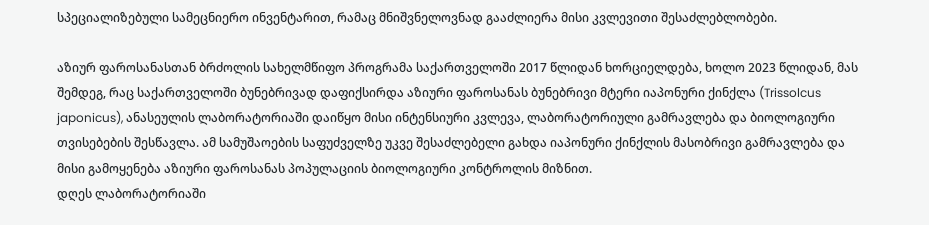სპეციალიზებული სამეცნიერო ინვენტარით, რამაც მნიშვნელოვნად გააძლიერა მისი კვლევითი შესაძლებლობები.

აზიურ ფაროსანასთან ბრძოლის სახელმწიფო პროგრამა საქართველოში 2017 წლიდან ხორციელდება, ხოლო 2023 წლიდან, მას შემდეგ, რაც საქართველოში ბუნებრივად დაფიქსირდა აზიური ფაროსანას ბუნებრივი მტერი იაპონური ქინქლა (Trissolcus japonicus), ანასეულის ლაბორატორიაში დაიწყო მისი ინტენსიური კვლევა, ლაბორატორიული გამრავლება და ბიოლოგიური თვისებების შესწავლა. ამ სამუშაოების საფუძველზე უკვე შესაძლებელი გახდა იაპონური ქინქლის მასობრივი გამრავლება და მისი გამოყენება აზიური ფაროსანას პოპულაციის ბიოლოგიური კონტროლის მიზნით.
დღეს ლაბორატორიაში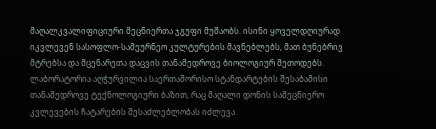მაღალკვალიფიციური მეცნიერთა ჯგუფი მუშაობს. ისინი ყოველდღიურად იკვლევენ სასოფლო-სამეურნეო კულტურების მავნებლებს, მათ ბუნებრივ მტრებსა და მცენარეთა დაცვის თანამედროვე ბიოლოგიურ მეთოდებს. ლაბორატორია აღჭურვილია საერთაშორისო სტანდარტების შესაბამისი თანამედროვე ტექნოლოგიური ბაზით, რაც მაღალი დონის სამეცნიერო კვლევების ჩატარების შესაძლებლობას იძლევა.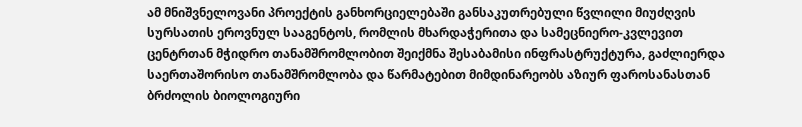ამ მნიშვნელოვანი პროექტის განხორციელებაში განსაკუთრებული წვლილი მიუძღვის სურსათის ეროვნულ სააგენტოს, რომლის მხარდაჭერითა და სამეცნიერო-კვლევით ცენტრთან მჭიდრო თანამშრომლობით შეიქმნა შესაბამისი ინფრასტრუქტურა, გაძლიერდა საერთაშორისო თანამშრომლობა და წარმატებით მიმდინარეობს აზიურ ფაროსანასთან ბრძოლის ბიოლოგიური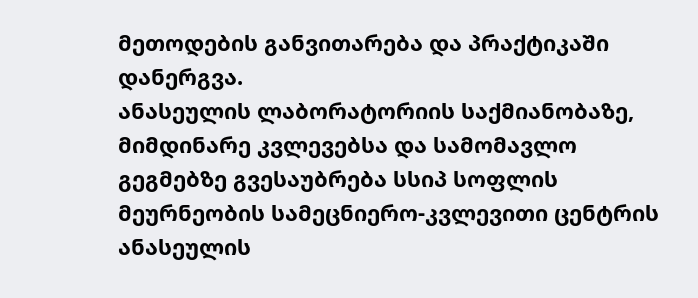მეთოდების განვითარება და პრაქტიკაში დანერგვა.
ანასეულის ლაბორატორიის საქმიანობაზე, მიმდინარე კვლევებსა და სამომავლო გეგმებზე გვესაუბრება სსიპ სოფლის მეურნეობის სამეცნიერო-კვლევითი ცენტრის ანასეულის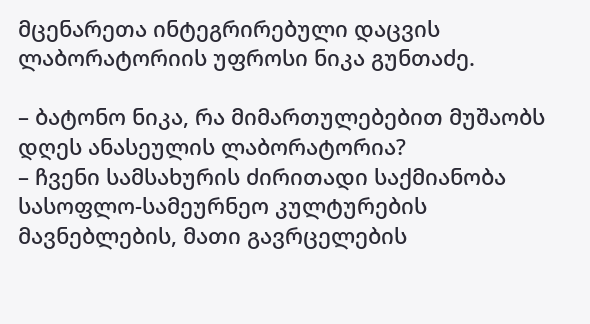მცენარეთა ინტეგრირებული დაცვის ლაბორატორიის უფროსი ნიკა გუნთაძე.

– ბატონო ნიკა, რა მიმართულებებით მუშაობს დღეს ანასეულის ლაბორატორია?
– ჩვენი სამსახურის ძირითადი საქმიანობა სასოფლო-სამეურნეო კულტურების მავნებლების, მათი გავრცელების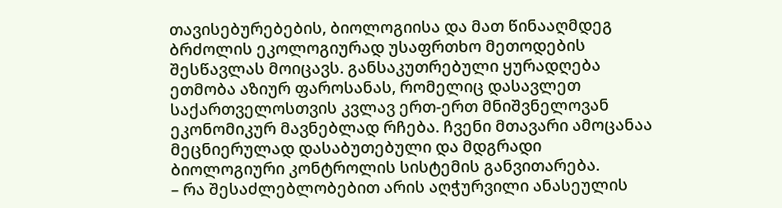თავისებურებების, ბიოლოგიისა და მათ წინააღმდეგ ბრძოლის ეკოლოგიურად უსაფრთხო მეთოდების შესწავლას მოიცავს. განსაკუთრებული ყურადღება ეთმობა აზიურ ფაროსანას, რომელიც დასავლეთ საქართველოსთვის კვლავ ერთ-ერთ მნიშვნელოვან ეკონომიკურ მავნებლად რჩება. ჩვენი მთავარი ამოცანაა მეცნიერულად დასაბუთებული და მდგრადი ბიოლოგიური კონტროლის სისტემის განვითარება.
– რა შესაძლებლობებით არის აღჭურვილი ანასეულის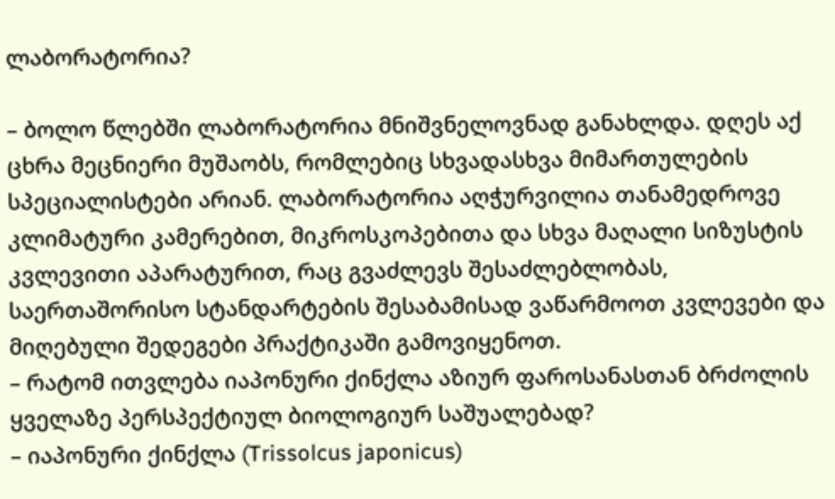ლაბორატორია?

– ბოლო წლებში ლაბორატორია მნიშვნელოვნად განახლდა. დღეს აქ ცხრა მეცნიერი მუშაობს, რომლებიც სხვადასხვა მიმართულების სპეციალისტები არიან. ლაბორატორია აღჭურვილია თანამედროვე კლიმატური კამერებით, მიკროსკოპებითა და სხვა მაღალი სიზუსტის კვლევითი აპარატურით, რაც გვაძლევს შესაძლებლობას, საერთაშორისო სტანდარტების შესაბამისად ვაწარმოოთ კვლევები და მიღებული შედეგები პრაქტიკაში გამოვიყენოთ.
– რატომ ითვლება იაპონური ქინქლა აზიურ ფაროსანასთან ბრძოლის ყველაზე პერსპექტიულ ბიოლოგიურ საშუალებად?
– იაპონური ქინქლა (Trissolcus japonicus)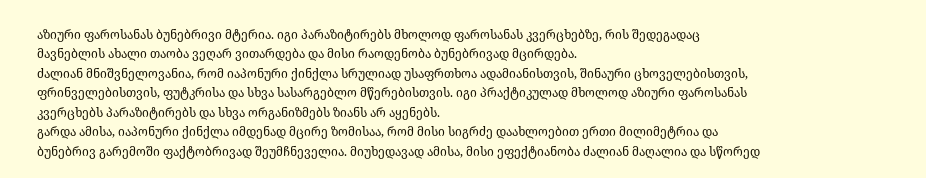აზიური ფაროსანას ბუნებრივი მტერია. იგი პარაზიტირებს მხოლოდ ფაროსანას კვერცხებზე, რის შედეგადაც მავნებლის ახალი თაობა ვეღარ ვითარდება და მისი რაოდენობა ბუნებრივად მცირდება.
ძალიან მნიშვნელოვანია, რომ იაპონური ქინქლა სრულიად უსაფრთხოა ადამიანისთვის, შინაური ცხოველებისთვის, ფრინველებისთვის, ფუტკრისა და სხვა სასარგებლო მწერებისთვის. იგი პრაქტიკულად მხოლოდ აზიური ფაროსანას კვერცხებს პარაზიტირებს და სხვა ორგანიზმებს ზიანს არ აყენებს.
გარდა ამისა, იაპონური ქინქლა იმდენად მცირე ზომისაა, რომ მისი სიგრძე დაახლოებით ერთი მილიმეტრია და ბუნებრივ გარემოში ფაქტობრივად შეუმჩნეველია. მიუხედავად ამისა, მისი ეფექტიანობა ძალიან მაღალია და სწორედ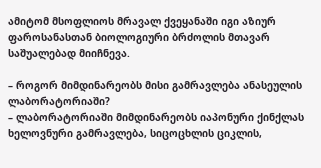ამიტომ მსოფლიოს მრავალ ქვეყანაში იგი აზიურ ფაროსანასთან ბიოლოგიური ბრძოლის მთავარ საშუალებად მიიჩნევა.

– როგორ მიმდინარეობს მისი გამრავლება ანასეულის ლაბორატორიაში?
– ლაბორატორიაში მიმდინარეობს იაპონური ქინქლას ხელოვნური გამრავლება, სიცოცხლის ციკლის,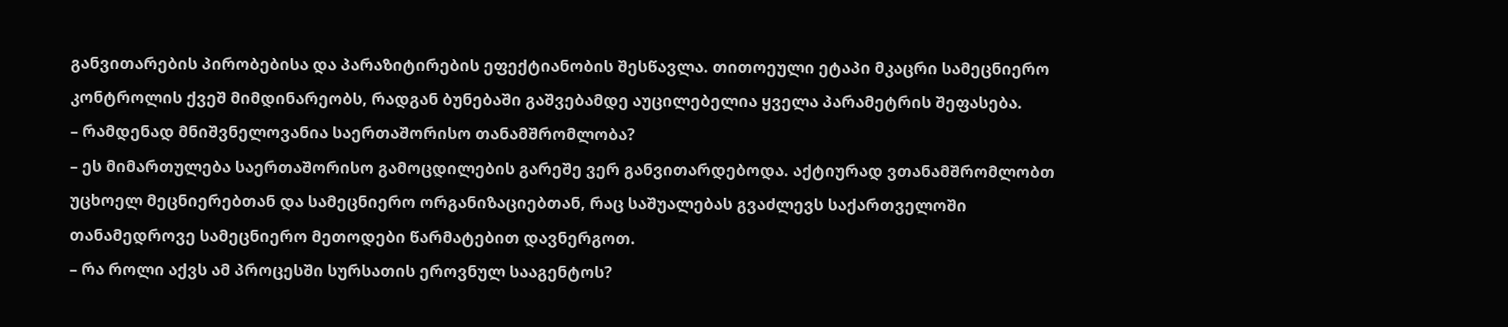განვითარების პირობებისა და პარაზიტირების ეფექტიანობის შესწავლა. თითოეული ეტაპი მკაცრი სამეცნიერო კონტროლის ქვეშ მიმდინარეობს, რადგან ბუნებაში გაშვებამდე აუცილებელია ყველა პარამეტრის შეფასება.
– რამდენად მნიშვნელოვანია საერთაშორისო თანამშრომლობა?
– ეს მიმართულება საერთაშორისო გამოცდილების გარეშე ვერ განვითარდებოდა. აქტიურად ვთანამშრომლობთ უცხოელ მეცნიერებთან და სამეცნიერო ორგანიზაციებთან, რაც საშუალებას გვაძლევს საქართველოში თანამედროვე სამეცნიერო მეთოდები წარმატებით დავნერგოთ.
– რა როლი აქვს ამ პროცესში სურსათის ეროვნულ სააგენტოს?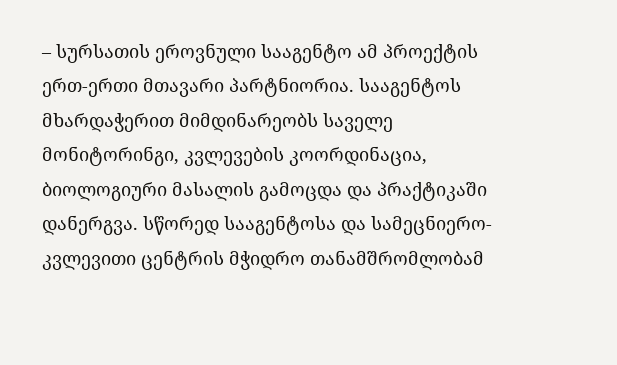– სურსათის ეროვნული სააგენტო ამ პროექტის ერთ-ერთი მთავარი პარტნიორია. სააგენტოს მხარდაჭერით მიმდინარეობს საველე მონიტორინგი, კვლევების კოორდინაცია, ბიოლოგიური მასალის გამოცდა და პრაქტიკაში დანერგვა. სწორედ სააგენტოსა და სამეცნიერო-კვლევითი ცენტრის მჭიდრო თანამშრომლობამ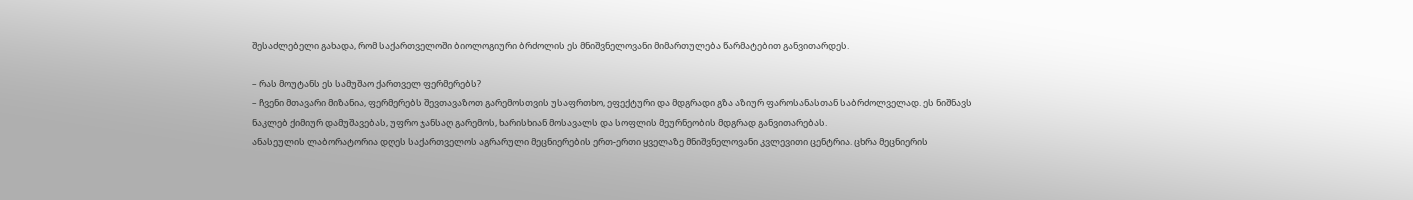შესაძლებელი გახადა, რომ საქართველოში ბიოლოგიური ბრძოლის ეს მნიშვნელოვანი მიმართულება წარმატებით განვითარდეს.

– რას მოუტანს ეს სამუშაო ქართველ ფერმერებს?
– ჩვენი მთავარი მიზანია, ფერმერებს შევთავაზოთ გარემოსთვის უსაფრთხო, ეფექტური და მდგრადი გზა აზიურ ფაროსანასთან საბრძოლველად. ეს ნიშნავს ნაკლებ ქიმიურ დამუშავებას, უფრო ჯანსაღ გარემოს, ხარისხიან მოსავალს და სოფლის მეურნეობის მდგრად განვითარებას.
ანასეულის ლაბორატორია დღეს საქართველოს აგრარული მეცნიერების ერთ-ერთი ყველაზე მნიშვნელოვანი კვლევითი ცენტრია. ცხრა მეცნიერის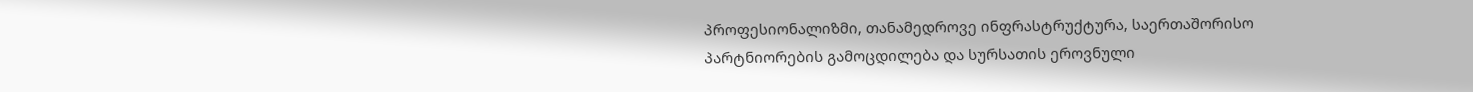პროფესიონალიზმი, თანამედროვე ინფრასტრუქტურა, საერთაშორისო პარტნიორების გამოცდილება და სურსათის ეროვნული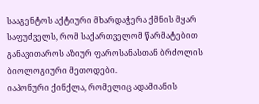სააგენტოს აქტიური მხარდაჭერა ქმნის მყარ საფუძველს, რომ საქართველომ წარმატებით განავითაროს აზიურ ფაროსანასთან ბრძოლის ბიოლოგიური მეთოდები.
იაპონური ქინქლა, რომელიც ადამიანის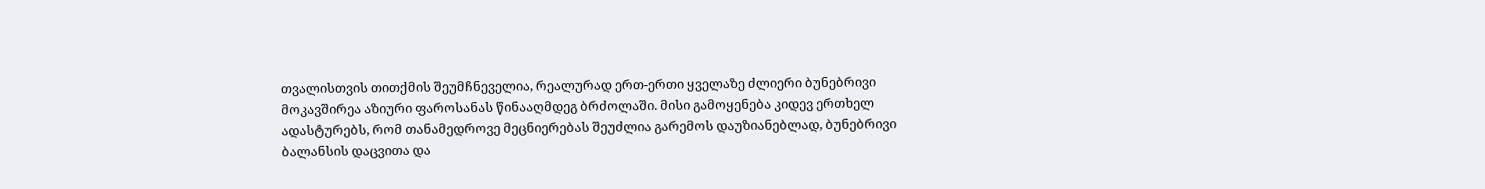თვალისთვის თითქმის შეუმჩნეველია, რეალურად ერთ-ერთი ყველაზე ძლიერი ბუნებრივი მოკავშირეა აზიური ფაროსანას წინააღმდეგ ბრძოლაში. მისი გამოყენება კიდევ ერთხელ ადასტურებს, რომ თანამედროვე მეცნიერებას შეუძლია გარემოს დაუზიანებლად, ბუნებრივი ბალანსის დაცვითა და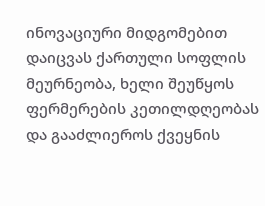ინოვაციური მიდგომებით დაიცვას ქართული სოფლის მეურნეობა, ხელი შეუწყოს ფერმერების კეთილდღეობას და გააძლიეროს ქვეყნის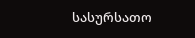სასურსათო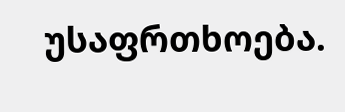უსაფრთხოება.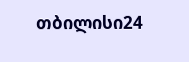თბილისი24